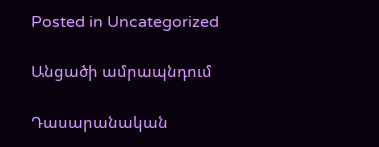Posted in Uncategorized

Անցածի ամրապնդում

Դասարանական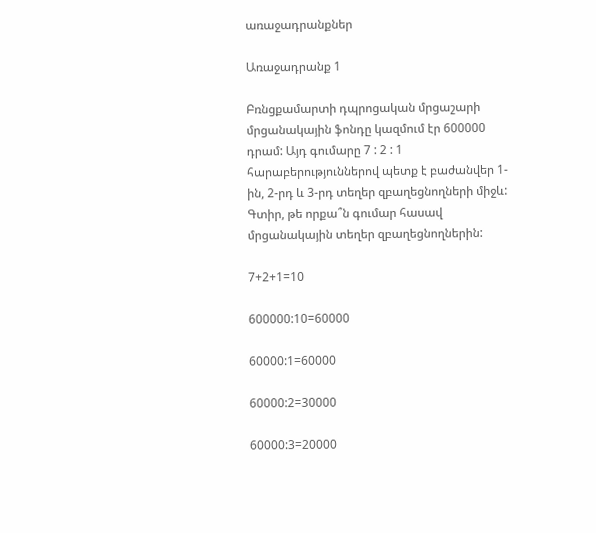առաջադրանքներ

Առաջադրանք 1

Բռնցքամարտի դպրոցական մրցաշարի մրցանակային ֆոնդը կազմում էր 600000 դրամ: Այդ գումարը 7 : 2 : 1 հարաբերություններով պետք է բաժանվեր 1-ին, 2-րդ և 3-րդ տեղեր զբաղեցնողների միջև:  Գտիր, թե որքա՞ն գումար հասավ մրցանակային տեղեր զբաղեցնողներին:

7+2+1=10

600000:10=60000

60000:1=60000

60000:2=30000

60000:3=20000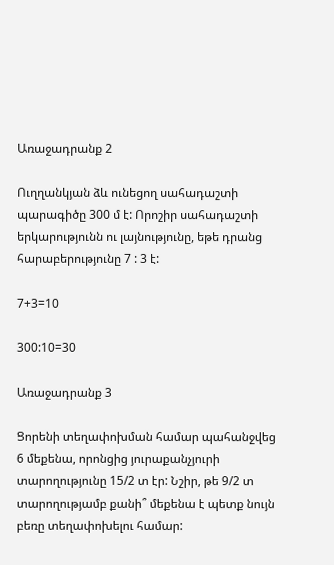Առաջադրանք 2

Ուղղանկյան ձև ունեցող սահադաշտի պարագիծը 300 մ է: Որոշիր սահադաշտի երկարությունն ու լայնությունը, եթե դրանց հարաբերությունը 7 : 3 է:

7+3=10

300:10=30

Առաջադրանք 3

Ցորենի տեղափոխման համար պահանջվեց 6 մեքենա, որոնցից յուրաքանչյուրի տարողությունը 15/2 տ էր: Նշիր, թե 9/2 տ տարողությամբ քանի՞ մեքենա է պետք նույն բեռը տեղափոխելու համար: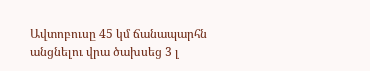Ավտոբուսը 45 կմ ճանապարհն անցնելու վրա ծախսեց 3 լ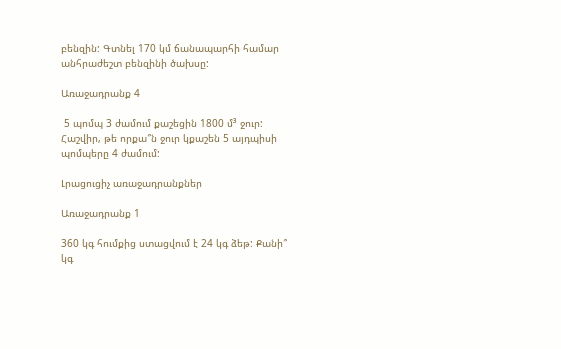բենզին: Գտնել 170 կմ ճանապարհի համար անհրաժեշտ բենզինի ծախսը:

Առաջադրանք 4

 5 պոմպ 3 ժամում քաշեցին 1800 մ³ ջուր: Հաշվիր, թե որքա՞ն ջուր կքաշեն 5 այդպիսի պոմպերը 4 ժամում:

Լրացուցիչ առաջադրանքներ

Առաջադրանք 1

360 կգ հումքից ստացվում է 24 կգ ձեթ: Քանի՞ կգ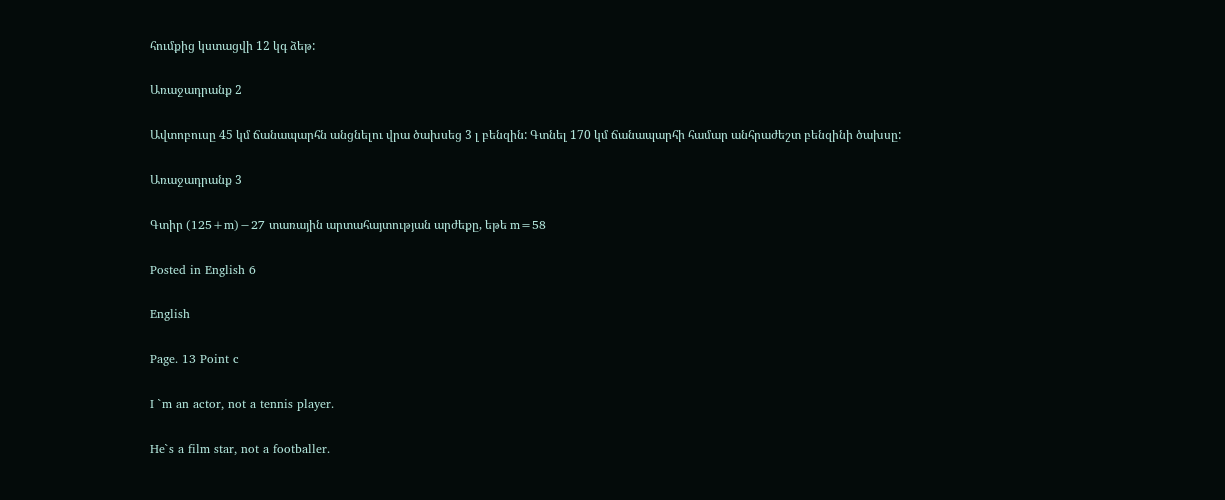հումքից կստացվի 12 կգ ձեթ:

Առաջադրանք 2

Ավտոբուսը 45 կմ ճանապարհն անցնելու վրա ծախսեց 3 լ բենզին: Գտնել 170 կմ ճանապարհի համար անհրաժեշտ բենզինի ծախսը:

Առաջադրանք 3

Գտիր (125+m)−27 տառային արտահայտության արժեքը, եթե m=58

Posted in English 6

English

Page. 13 Point c

I `m an actor, not a tennis player.

He`s a film star, not a footballer.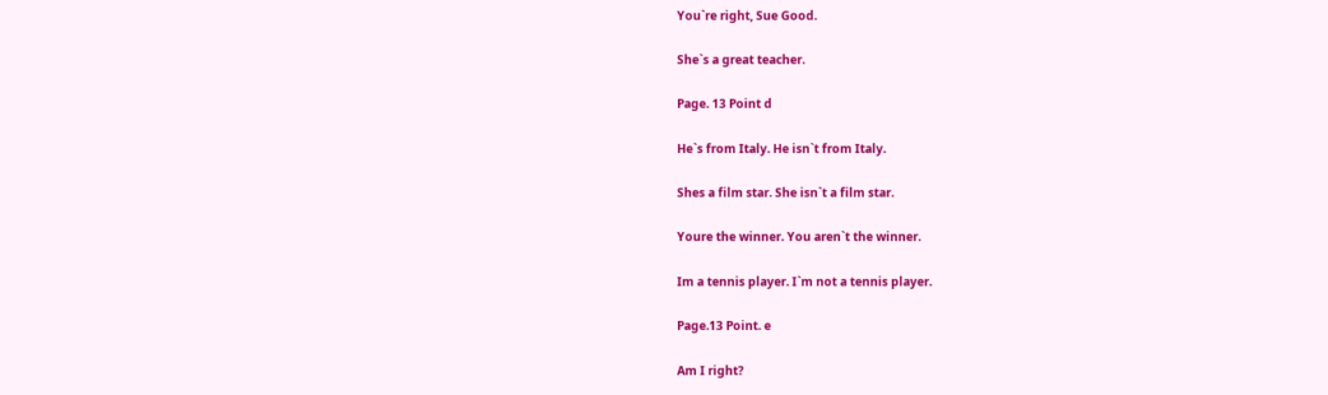You`re right, Sue Good.

She`s a great teacher.

Page. 13 Point d

He`s from Italy. He isn`t from Italy.

Shes a film star. She isn`t a film star.

Youre the winner. You aren`t the winner.

Im a tennis player. I`m not a tennis player.

Page.13 Point. e

Am I right?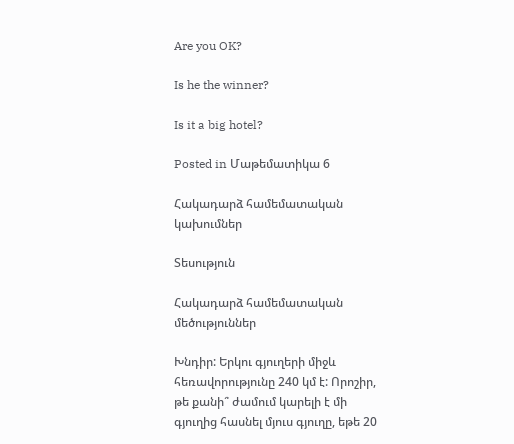Are you OK?

Is he the winner?

Is it a big hotel?

Posted in Մաթեմատիկա 6

Հակադարձ համեմատական կախումներ

Տեսություն

Հակադարձ համեմատական մեծություններ

Խնդիր: Երկու գյուղերի միջև հեռավորությունը 240 կմ է: Որոշիր, թե քանի՞ ժամում կարելի է մի գյուղից հասնել մյուս գյուղը, եթե 20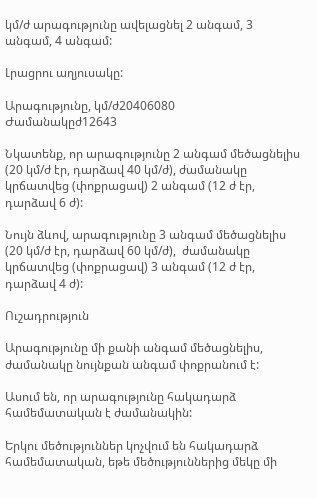կմ/ժ արագությունը ավելացնել 2 անգամ, 3 անգամ, 4 անգամ:

Լրացրու աղյուսակը:

Արագությունը, կմ/ժ20406080
Ժամանակըժ12643

Նկատենք, որ արագությունը 2 անգամ մեծացնելիս (20 կմ/ժ էր, դարձավ 40 կմ/ժ), ժամանակը կրճատվեց (փոքրացավ) 2 անգամ (12 ժ էր, դարձավ 6 ժ):

Նույն ձևով, արագությունը 3 անգամ մեծացնելիս (20 կմ/ժ էր, դարձավ 60 կմ/ժ),  ժամանակը կրճատվեց (փոքրացավ) 3 անգամ (12 ժ էր, դարձավ 4 ժ):

Ուշադրություն

Արագությունը մի քանի անգամ մեծացնելիս, ժամանակը նույնքան անգամ փոքրանում է:

Ասում են, որ արագությունը հակադարձ համեմատական է ժամանակին:

Երկու մեծություններ կոչվում են հակադարձ համեմատական, եթե մեծություններից մեկը մի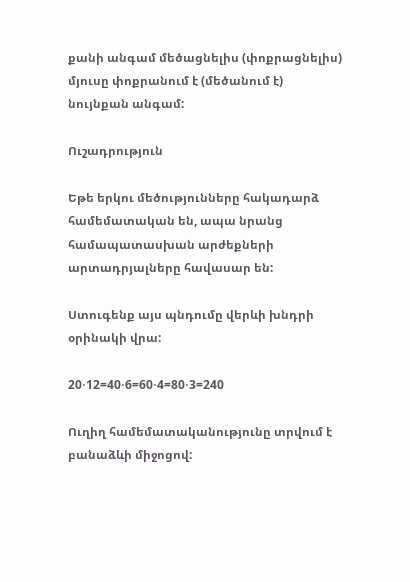քանի անգամ մեծացնելիս (փոքրացնելիս) մյուսը փոքրանում է (մեծանում է) նույնքան անգամ:

Ուշադրություն

Եթե երկու մեծությունները հակադարձ համեմատական են, ապա նրանց համապատասխան արժեքների արտադրյալները հավասար են:

Ստուգենք այս պնդումը վերևի խնդրի օրինակի վրա:

20⋅12=40⋅6=60⋅4=80⋅3=240

Ուղիղ համեմատականությունը տրվում է բանաձևի միջոցով: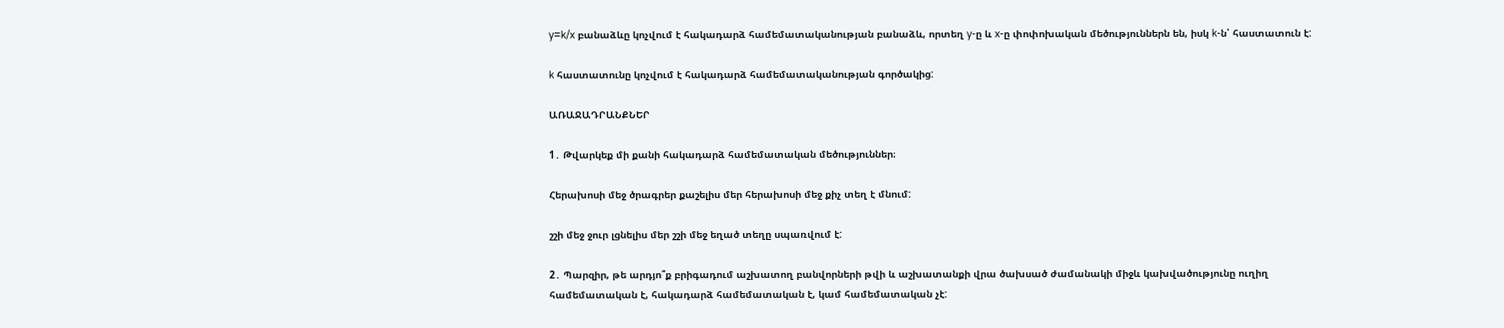y=k/x բանաձևը կոչվում է հակադարձ համեմատականության բանաձև, որտեղ y-ը և x-ը փոփոխական մեծություններն են, իսկ k-ն՝ հաստատուն է:

k հաստատունը կոչվում է հակադարձ համեմատականության գործակից:

ԱՌԱՋԱԴՐԱՆՔՆԵՐ

1․ Թվարկեք մի քանի հակադարձ համեմատական մեծություններ։

Հերախոսի մեջ ծրագրեր քաշելիս մեր հերախոսի մեջ քիչ տեղ է մնում:

շշի մեջ ջուր լցնելիս մեր շշի մեջ եղած տեղը սպառվում է:

2․ Պարզիր, թե արդյո՞ք բրիգադում աշխատող բանվորների թվի և աշխատանքի վրա ծախսած ժամանակի միջև կախվածությունը ուղիղ համեմատական է, հակադարձ համեմատական է, կամ համեմատական չէ: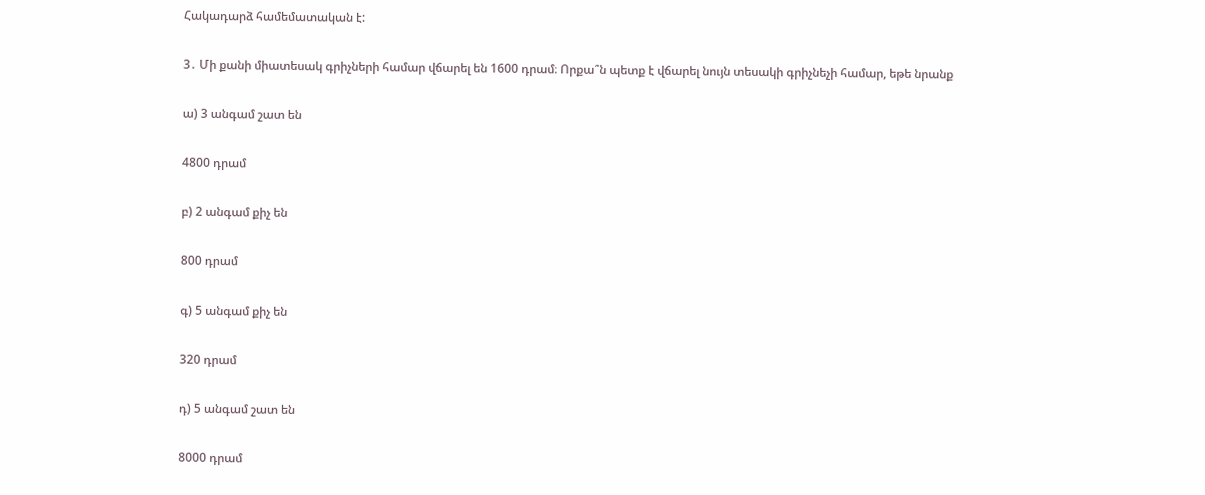Հակադարձ համեմատական է:

3․ Մի քանի միատեսակ գրիչների համար վճարել են 1600 դրամ։ Որքա՞ն պետք է վճարել նույն տեսակի գրիչնեչի համար, եթե նրանք

ա) 3 անգամ շատ են

4800 դրամ

բ) 2 անգամ քիչ են

800 դրամ

գ) 5 անգամ քիչ են

320 դրամ

դ) 5 անգամ շատ են

8000 դրամ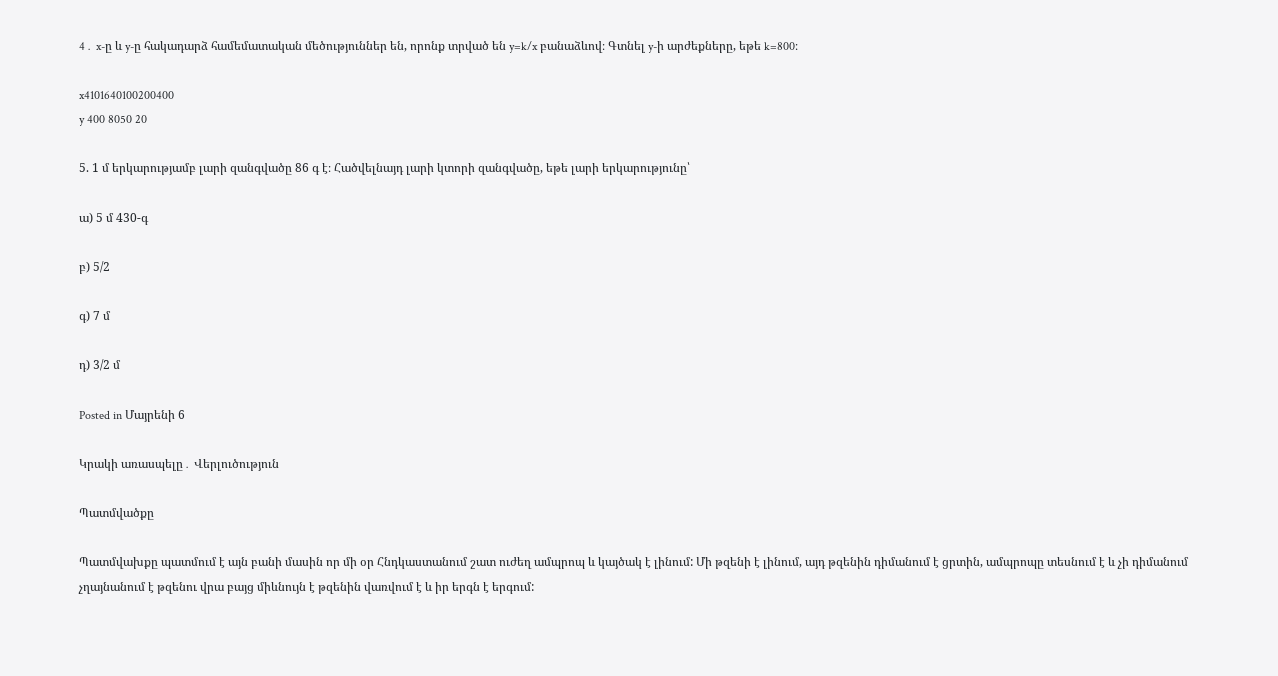4․ x-ը և y-ը հակադարձ համեմատական մեծություններ են, որոնք տրված են y=k/x բանաձևով։ Գտնել y-ի արժեքները, եթե k=800։

x4101640100200400
y 400 8050 20

5. 1 մ երկարությամբ լարի զանգվածը 86 գ է։ Հածվելնայդ լարի կտորի զանգվածը, եթե լարի երկարությունը՝

ա) 5 մ 430-գ

բ) 5/2

գ) 7 մ

դ) 3/2 մ

Posted in Մայրենի 6

Կրակի առասպելը․ Վերլուծություն

Պատմվածքը

Պատմվախքը պատմում է այն բանի մասին որ մի օր Հնդկաստանում շատ ուժեղ ամպրոպ և կայծակ է լինում: Մի թզենի է լինում, այդ թզենին դիմանում է ցրտին, ամպրոպը տեսնում է և չի դիմանում չղայնանում է թզենու վրա բայց միևնույն է թզենին վառվում է և իր երգն է երգում: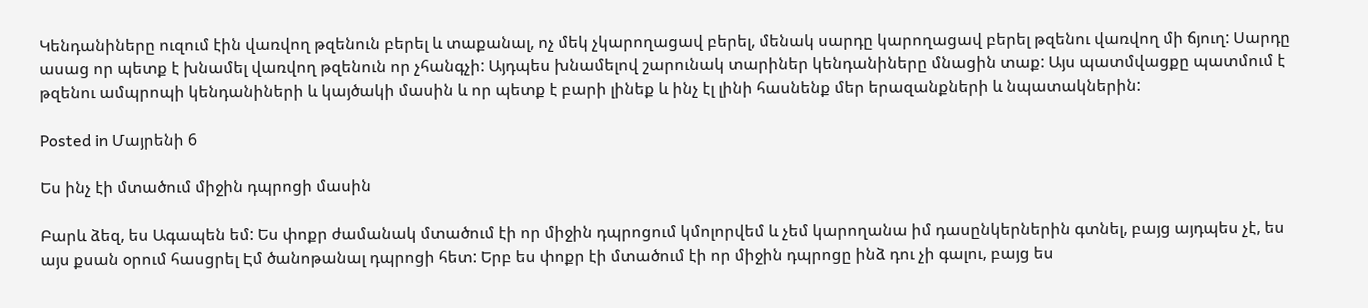Կենդանիները ուզում էին վառվող թզենուն բերել և տաքանալ, ոչ մեկ չկարողացավ բերել, մենակ սարդը կարողացավ բերել թզենու վառվող մի ճյուղ: Սարդը ասաց որ պետք է խնամել վառվող թզենուն որ չհանգչի: Այդպես խնամելով շարունակ տարիներ կենդանիները մնացին տաք: Այս պատմվացքը պատմում է թզենու ամպրոպի կենդանիների և կայծակի մասին և որ պետք է բարի լինեք և ինչ էլ լինի հասնենք մեր երազանքների և նպատակներին:

Posted in Մայրենի 6

Ես ինչ էի մտածում միջին դպրոցի մասին

Բարև ձեզ, ես Ագապեն եմ: Ես փոքր ժամանակ մտածում էի որ միջին դպրոցում կմոլորվեմ և չեմ կարողանա իմ դասընկերներին գտնել, բայց այդպես չէ, ես այս քսան օրում հասցրել Էմ ծանոթանալ դպրոցի հետ: Երբ ես փոքր էի մտածում էի որ միջին դպրոցը ինձ դու չի գալու, բայց ես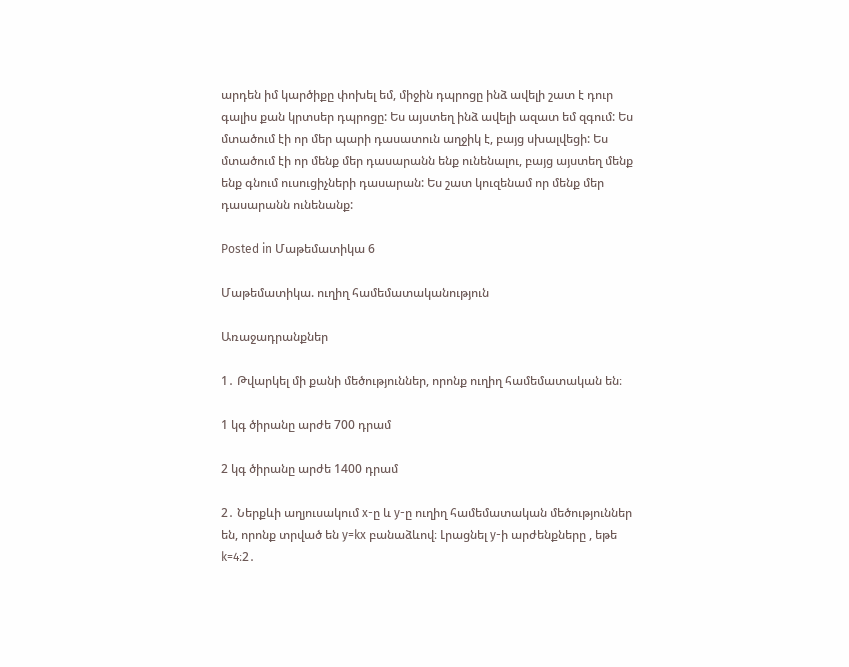արդեն իմ կարծիքը փոխել եմ, միջին դպրոցը ինձ ավելի շատ է դուր գալիս քան կրտսեր դպրոցը: Ես այստեղ ինձ ավելի ազատ եմ զգում: Ես մտածում էի որ մեր պարի դասատուն աղջիկ է, բայց սխալվեցի: Ես մտածում էի որ մենք մեր դասարանն ենք ունենալու, բայց այստեղ մենք ենք գնում ուսուցիչների դասարան: Ես շատ կուզենամ որ մենք մեր դասարանն ունենանք:

Posted in Մաթեմատիկա 6

Մաթեմատիկա. ուղիղ համեմատականություն

Առաջադրանքներ

1․ Թվարկել մի քանի մեծություններ, որոնք ուղիղ համեմատական են։

1 կգ ծիրանը արժե 700 դրամ

2 կգ ծիրանը արժե 1400 դրամ

2․ Ներքևի աղյուսակում x-ը և y-ը ուղիղ համեմատական մեծություններ են, որոնք տրված են y=kx բանաձևով։ Լրացնել y-ի արժենքները , եթե k=4։2․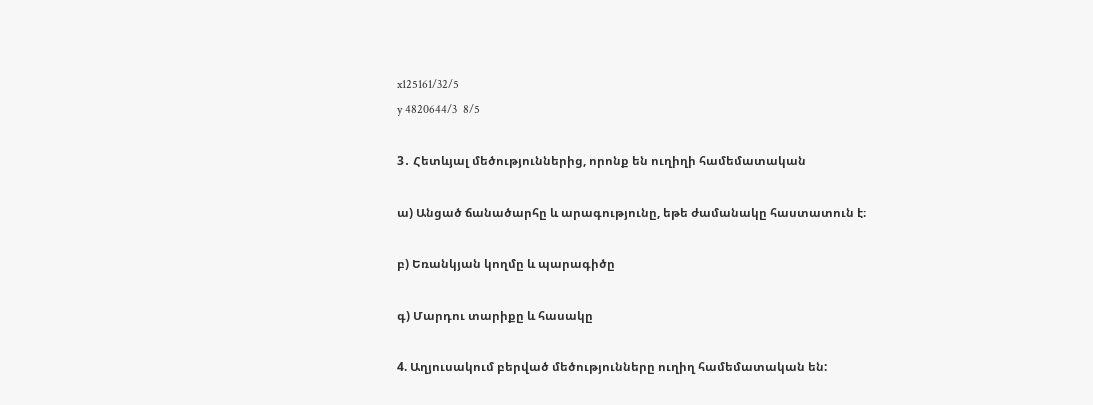x125161/32/5
y 4820644/3  8/5

3․ Հետևյալ մեծություններից, որոնք են ուղիղի համեմատական

ա) Անցած ճանածարհը և արագությունը, եթե ժամանակը հաստատուն է։

բ) Եռանկյան կողմը և պարագիծը

գ) Մարդու տարիքը և հասակը

4. Աղյուսակում բերված մեծությունները ուղիղ համեմատական են: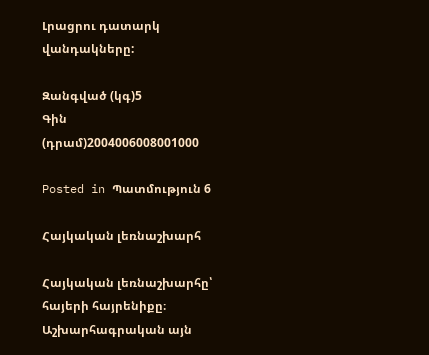Լրացրու դատարկ վանդակները:

Զանգված (կգ)5
Գին (դրամ)2004006008001000

Posted in Պատմություն 6

Հայկական լեռնաշխարհ

Հայկական լեռնաշխարհը՝ հայերի հայրենիքը։ Աշխարհագրական այն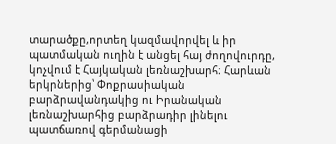տարածքը,որտեղ կազմավորվել և իր պատմական ուղին է անցել հայ ժողովուրդը, կոչվում է Հայկական լեռնաշխարհ։ Հարևան երկրներից՝ Փոքրասիական բարձրավանդակից ու Իրանական լեռնաշխարհից բարձրադիր լինելու պատճառով գերմանացի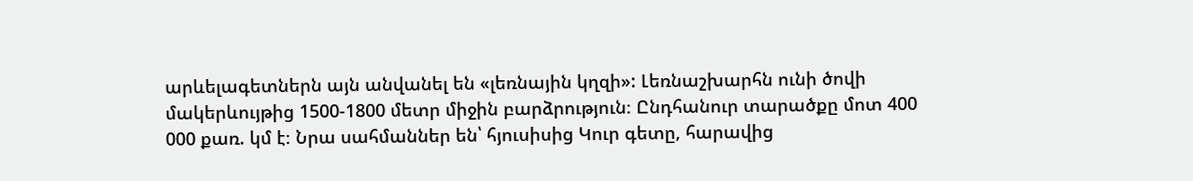արևելագետներն այն անվանել են «լեռնային կղզի»: Լեռնաշխարհն ունի ծովի մակերևույթից 1500-1800 մետր միջին բարձրություն։ Ընդհանուր տարածքը մոտ 400 000 քառ. կմ է։ Նրա սահմաններ են՝ հյուսիսից Կուր գետը, հարավից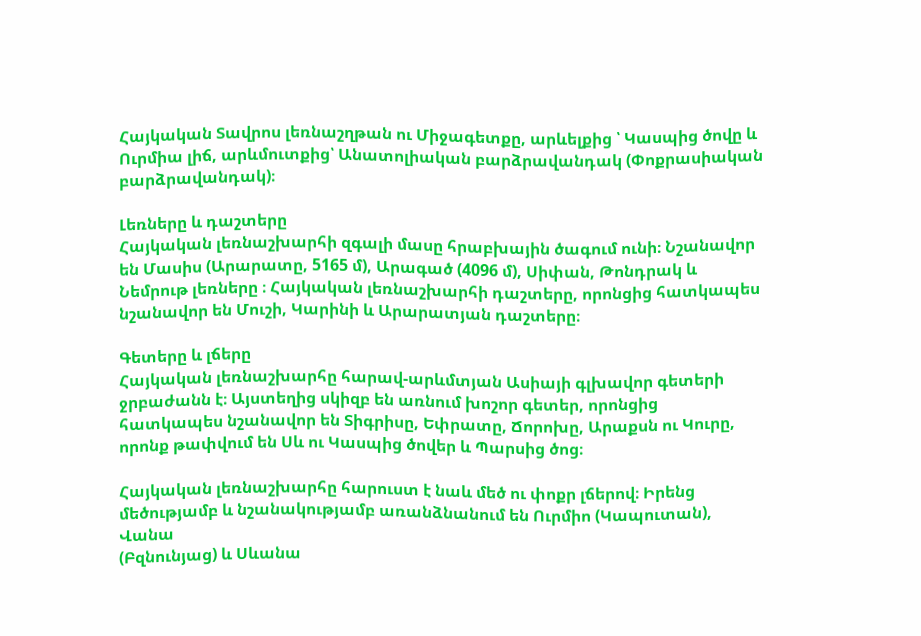Հայկական Տավրոս լեռնաշղթան ու Միջագետքը, արևելքից ՝ Կասպից ծովը և Ուրմիա լիճ, արևմուտքից՝ Անատոլիական բարձրավանդակ (Փոքրասիական բարձրավանդակ)։

Լեռները և դաշտերը
Հայկական լեռնաշխարհի զգալի մասը հրաբխային ծագում ունի։ Նշանավոր են Մասիս (Արարատը, 5165 մ), Արագած (4096 մ), Սիփան, Թոնդրակ և Նեմրութ լեռները ։ Հայկական լեռնաշխարհի դաշտերը, որոնցից հատկապես նշանավոր են Մուշի, Կարինի և Արարատյան դաշտերը։

Գետերը և լճերը
Հայկական լեռնաշխարհը հարավ-արևմտյան Ասիայի գլխավոր գետերի ջրբաժանն է։ Այստեղից սկիզբ են առնում խոշոր գետեր, որոնցից հատկապես նշանավոր են Տիգրիսը, Եփրատը, Ճորոխը, Արաքսն ու Կուրը, որոնք թափվում են Սև ու Կասպից ծովեր և Պարսից ծոց։

Հայկական լեռնաշխարհը հարուստ է նաև մեծ ու փոքր լճերով։ Իրենց
մեծությամբ և նշանակությամբ առանձնանում են Ուրմիո (Կապուտան), Վանա
(Բզնունյաց) և Սևանա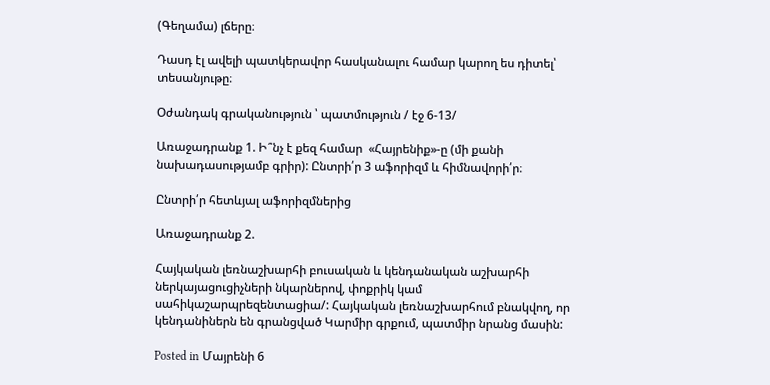(Գեղամա) լճերը։

Դասդ էլ ավելի պատկերավոր հասկանալու համար կարող ես դիտել՝ տեսանյութը։

Օժանդակ գրականություն ՝ պատմություն / էջ 6-13/

Առաջադրանք 1. Ի՞նչ է քեզ համար  «Հայրենիք»-ը (մի քանի նախադասությամբ գրիր): Ընտրի՛ր 3 աֆորիզմ և հիմնավորի՛ր։

Ընտրի՛ր հետևյալ աֆորիզմներից

Առաջադրանք 2.

Հայկական լեռնաշխարհի բուսական և կենդանական աշխարհի ներկայացուցիչների նկարներով, փոքրիկ կամ սահիկաշարպրեզենտացիա/: Հայկական լեռնաշխարհում բնակվող, որ կենդանիներն են գրանցված Կարմիր գրքում, պատմիր նրանց մասին:

Posted in Մայրենի 6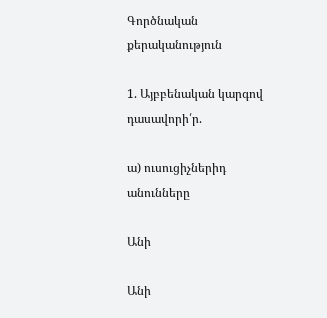Գործնական քերականություն

1. Այբբենական կարգով դասավորի՛ր.

ա) ուսուցիչներիդ անունները

Անի

Անի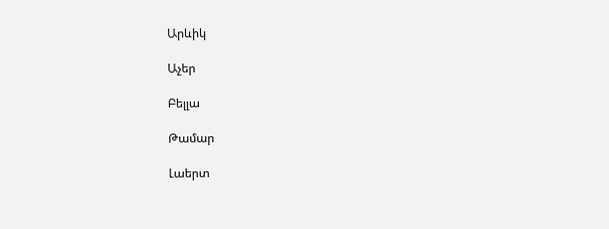Արևիկ

Աչեր

Բելլա

Թամար

Լաերտ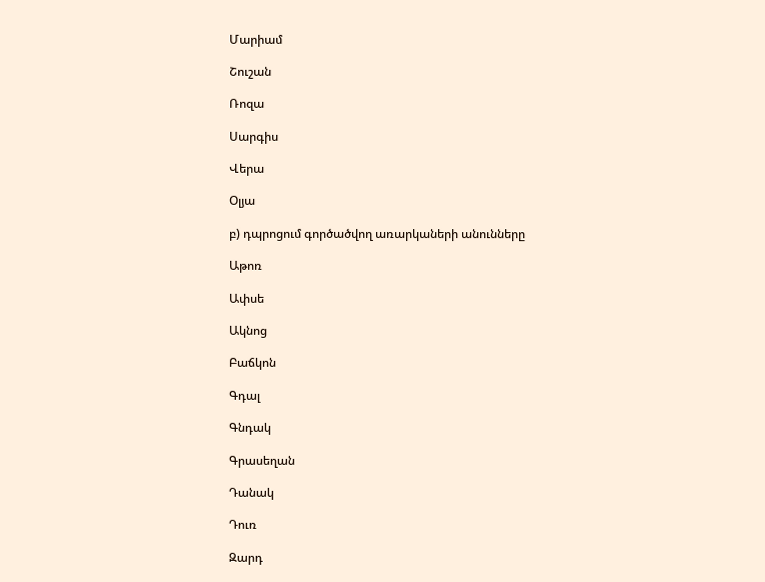Մարիամ

Շուշան

Ռոզա

Սարգիս

Վերա

Օլյա

բ) դպրոցում գործածվող առարկաների անունները

Աթոռ

Ափսե

Ակնոց

Բաճկոն

Գդալ

Գնդակ

Գրասեղան

Դանակ

Դուռ

Զարդ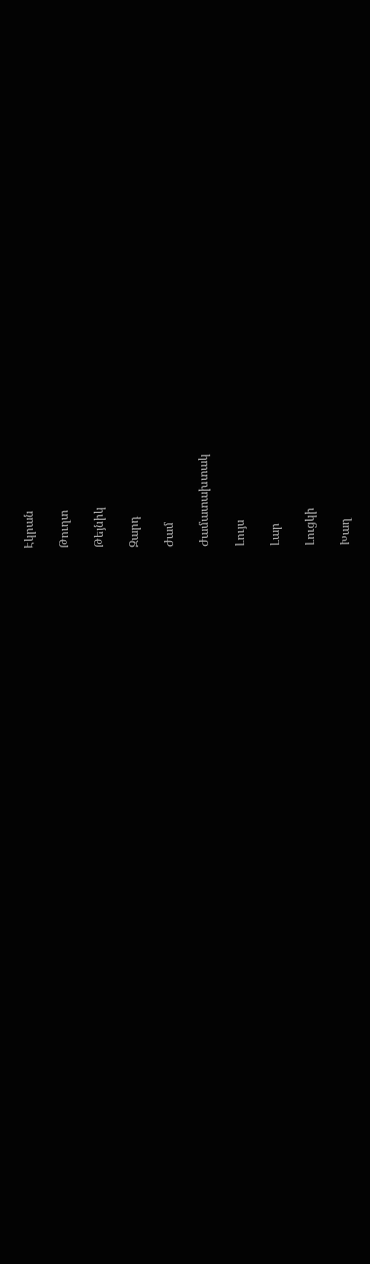Էկրան

Թուղտ

Թեյնիկ

Զարդ

Ժամ

Ժամատախտակ

Լույս

Լար

Լուցկի

Խաղ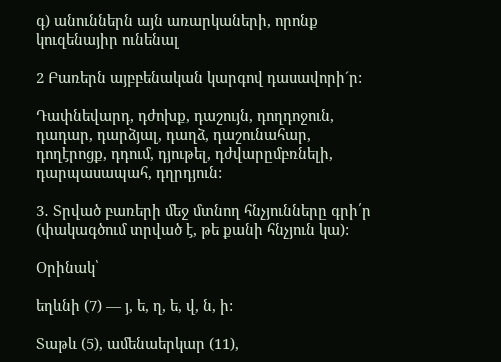գ) անուններն այն առարկաների, որոնք կուզենայիր ունենալ

2 Բառերն այբբենական կարգով դասավորի´ր:

Դափնեվարդ, դժոխք, դաշույն, դողդոջուն, դադար, դարձյալ, դաղձ, դաշունահար, դողէրոցք, դդում, դյութել, դժվարըմբռնելի, դարպասապահ, դղրդյուն:

3․ Տրված բառերի մեջ մտնող հնչյունները գրի՛ր (փակագծում տրված է, թե քանի հնչյուն կա):

Օրինակ՝

եղևնի (7) — յ, ե, ղ, ե, վ, ն, ի:

Տաթև (5), ամենաերկար (11),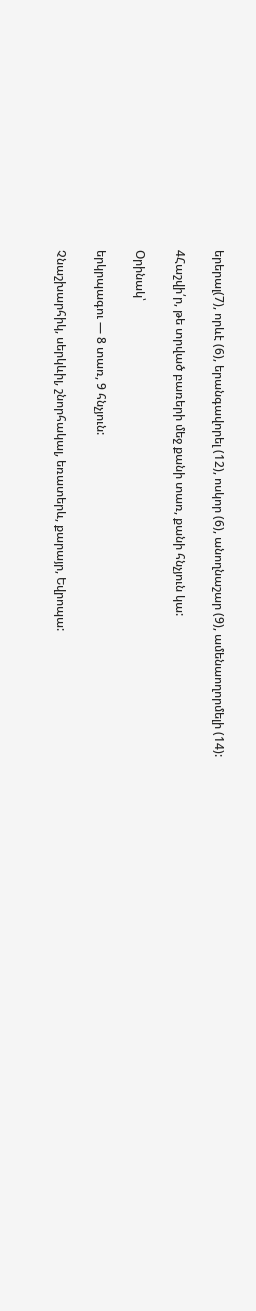երերալ(7), որևէ (6), երանգավորել (12), ոսկոր (6), անողնաշար (9), ամենաողորմելի (14):

4Հաշվի՛ր, թե տրված բառերի մեջ քանի տառ, քանի հնչյուն կա:

Օրինակ՝

երկրպագու — 8 տառ, 9 հնչյուն:

Չնաշխարհիկ, սերկևիլ, շնորհակալ, եռատերև, քարայր, Եվրոպա: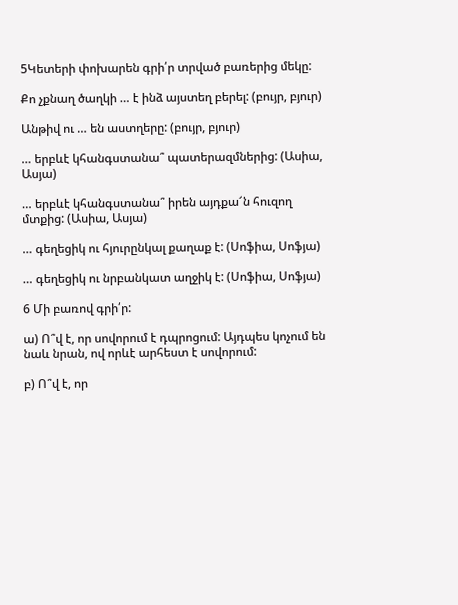5Կետերի փոխարեն գրի՛ր տրված բառերից մեկը:

Քո չքնաղ ծաղկի … է ինձ այստեղ բերել: (բույր, բյուր)

Անթիվ ու … են աստղերը: (բույր, բյուր)

… երբևէ կհանգստանա՞ պատերազմներից: (Ասիա, Ասյա)

… երբևէ կհանգստանա՞ իրեն այդքա՜ն հուզող մտքից: (Ասիա, Ասյա)

… գեղեցիկ ու հյուրընկալ քաղաք է: (Սոֆիա, Սոֆյա)

… գեղեցիկ ու նրբանկատ աղջիկ է: (Սոֆիա, Սոֆյա)

6 Մի բառով գրի՛ր:

ա) Ո՞վ է, որ սովորում է դպրոցում: Այդպես կոչում են նաև նրան, ով որևէ արհեստ է սովորում:

բ) Ո՞վ է, որ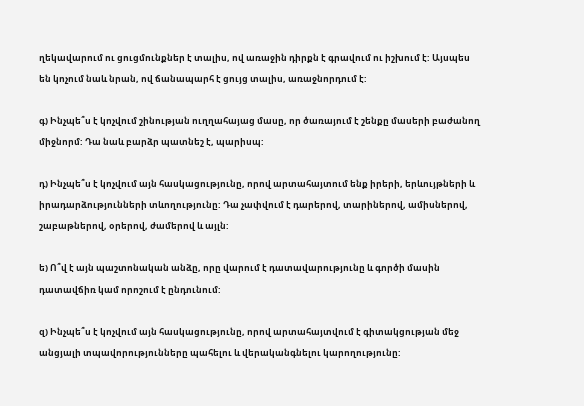ղեկավարում ու ցուցմունքներ է տալիս, ով առաջին դիրքն է գրավում ու իշխում է: Այսպես են կոչում նաև նրան, ով ճանապարհ է ցույց տալիս, առաջնորդում է:

գ) Ինչպե՞ս է կոչվում շինության ուղղահայաց մասը, որ ծառայում է շենքը մասերի բաժանող միջնորմ: Դա նաև բարձր պատնեշ է, պարիսպ:

դ) Ինչպե՞ս է կոչվում այն հասկացությունը, որով արտահայտում ենք իրերի, երևույթների և իրադարձությունների տևողությունը: Դա չափվում է դարերով, տարիներով, ամիսներով, շաբաթներով, օրերով, ժամերով և այլն:

ե) Ո՞վ է այն պաշտոնական անձը, որը վարում է դատավարությունը և գործի մասին դատավճիռ կամ որոշում է ընդունում:

զ) Ինչպե՞ս է կոչվում այն հասկացությունը, որով արտահայտվում է գիտակցության մեջ անցյալի տպավորությունները պահելու և վերականգնելու կարողությունը: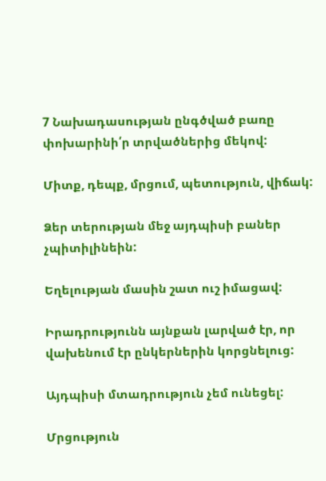7 Նախադասության ընգծված բառը փոխարինի՛ր տրվածներից մեկով:

Միտք, դեպք, մրցում, պետություն, վիճակ:

Ձեր տերության մեջ այդպիսի բաներ չպիտիլինեին:

Եղելության մասին շատ ուշ իմացավ:

Իրադրությունն այնքան լարված էր, որ վախենում էր ընկերներին կորցնելուց:

Այդպիսի մտադրություն չեմ ունեցել:

Մրցություն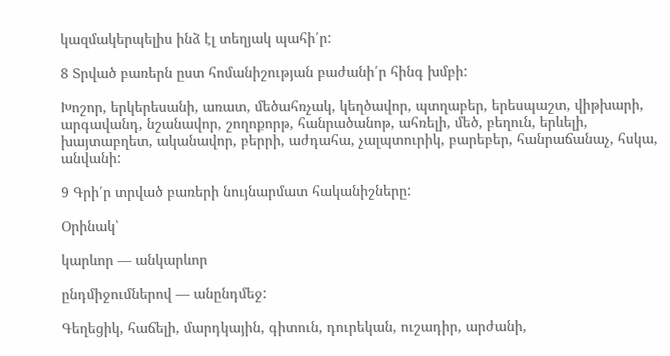կազմակերպելիս ինձ էլ տեղյակ պահի՛ր:

8 Տրված բառերն ըստ հոմանիշության բաժանի՛ր հինգ խմբի:

Խոշոր, երկերեսանի, առատ, մեծահռչակ, կեղծավոր, պտղաբեր, երեսպաշտ, վիթխարի, արգավանդ, նշանավոր, շողոքորթ, հանրածանոթ, ահռելի, մեծ, բեղուն, երևելի, խայտաբղետ, ականավոր, բերրի, աժդահա, չալպտուրիկ, բարեբեր, հանրաճանաչ, հսկա, անվանի:

9 Գրի՛ր տրված բառերի նույնարմատ հականիշները:

Օրինակ՝

կարևոր — անկարևոր

ընդմիջումներով — անընդմեջ:

Գեղեցիկ, հաճելի, մարդկային, գիտուն, դուրեկան, ուշադիր, արժանի,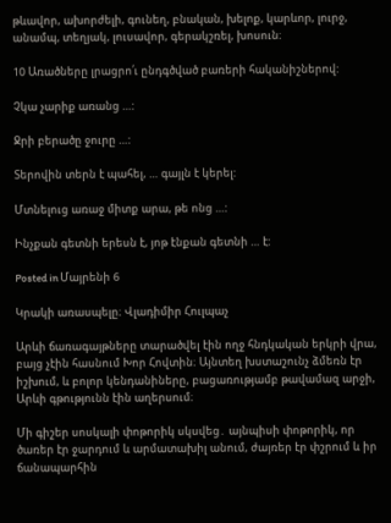թևավոր, ախորժելի, գունեղ, բնական, խելոք, կարևոր, լուրջ, անամպ, տեղյակ, լուսավոր, գերակշռել, խոսուն։

10 Առածները լրացրո՛ւ ընդգծված բառերի հականիշներով:

Չկա չարիք առանց …:

Ջրի բերածը ջուրը …:

Տերովին տերն է պահել, … գայլն է կերել:

Մտնելուց առաջ միտք արա, թե ոնց …:

Ինչքան գետնի երեսն է, յոթ էնքան գետնի … է:

Posted in Մայրենի 6

Կրակի առասպելը։ Վլադիմիր Հուլպաչ

Արևի ճառագայթները տարածվել էին ողջ հնդկական երկրի վրա, բայց չէին հասնում Խոր Հովտին։ Այնտեղ խստաշունչ ձմեռն էր իշխում, և բոլոր կենդանիները, բացառությամբ թավամազ արջի, Արևի գթությունն էին աղերսում։

Մի գիշեր սոսկալի փոթորիկ սկսվեց․ այնպիսի փոթորիկ, որ ծառեր էր ջարդում և արմատախիլ անում, ժայռեր էր փշրում և իր ճանապարհին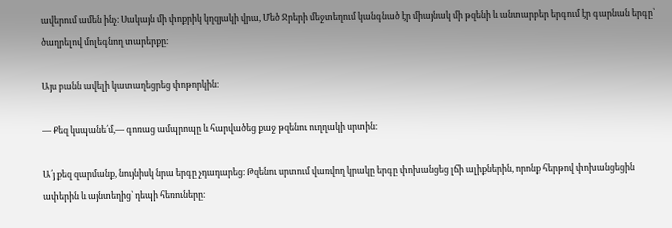ավերում ամեն ինչ։ Սակայն մի փոքրիկ կղզյակի վրա, Մեծ Ջրերի մեջտեղում կանգնած էր միայնակ մի թզենի և անտարբեր երգում էր գարնան երգը՝ ծաղրելով մոլեգնող տարերքը։

Այս բանն ավելի կատաղեցրեց փոթորկին։

― Քեզ կսպանե՛մ,― գոռաց ամպրոպը և հարվածեց քաջ թզենու ուղղակի սրտին։

Ա՛յ քեզ զարմանք, նույնիսկ նրա երգը չդադարեց։ Թզենու սրտում վառվող կրակը երգը փոխանցեց լճի ալիքներին, որոնք հերթով փոխանցեցին ափերին և այնտեղից՝ դեպի հեռուները։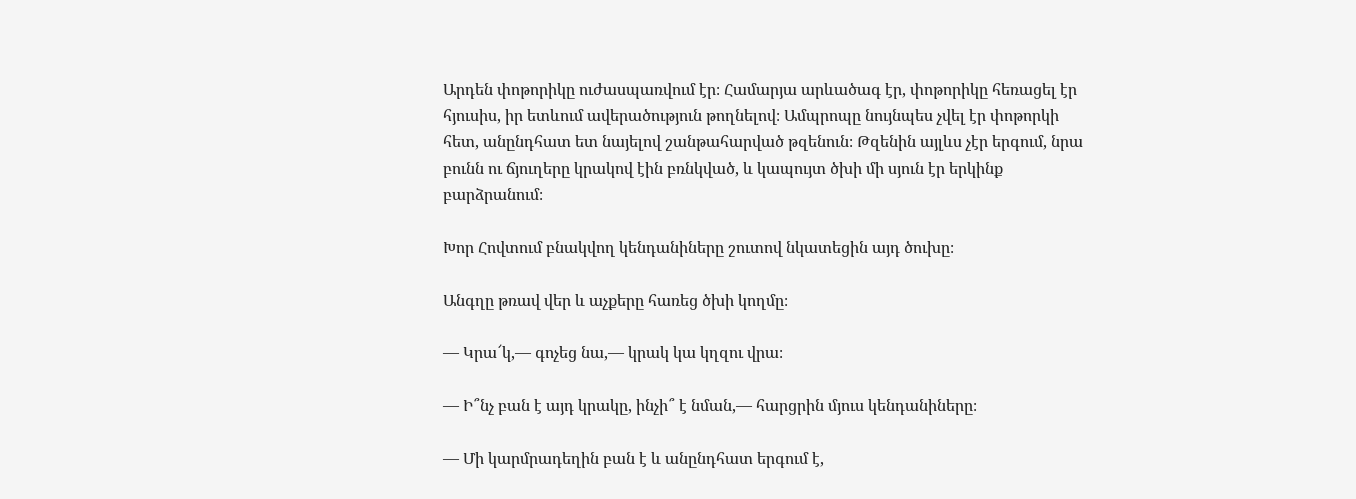Արդեն փոթորիկը ուժասպառվում էր։ Համարյա արևածագ էր, փոթորիկը հեռացել էր հյուսիս, իր ետևում ավերածություն թողնելով։ Ամպրոպը նույնպես չվել էր փոթորկի հետ, անընդհատ ետ նայելով շանթահարված թզենուն։ Թզենին այլևս չէր երգում, նրա բունն ու ճյուղերը կրակով էին բռնկված, և կապույտ ծխի մի սյուն էր երկինք բարձրանում։

Խոր Հովտում բնակվող կենդանիները շուտով նկատեցին այդ ծուխը։

Անգղը թռավ վեր և աչքերը հառեց ծխի կողմը։

― Կրա՜կ,― գոչեց նա,― կրակ կա կղզու վրա։

― Ի՞նչ բան է այդ կրակը, ինչի՞ է նման,― հարցրին մյուս կենդանիները։

― Մի կարմրադեղին բան է և անընդհատ երգում է,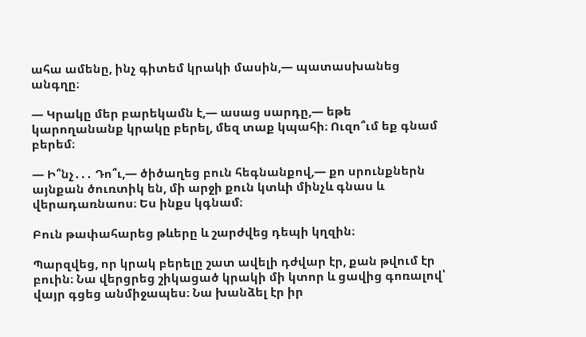ահա ամենը, ինչ գիտեմ կրակի մասին,― պատասխանեց անգղը։

― Կրակը մեր բարեկամն է,― ասաց սարդը,― եթե կարողանանք կրակը բերել, մեզ տաք կպահի։ Ուզո՞ւմ եք գնամ բերեմ։

― Ի՞նչ․․․ Դո՞ւ,― ծիծաղեց բուն հեգնանքով,― քո սրունքներն այնքան ծուռտիկ են, մի արջի քուն կտևի մինչև գնաս և վերադառնաոս։ Ես ինքս կգնամ։

Բուն թափահարեց թևերը և շարժվեց դեպի կղզին։

Պարզվեց, որ կրակ բերելը շատ ավելի դժվար էր, քան թվում էր բուին։ Նա վերցրեց շիկացած կրակի մի կտոր և ցավից գոռալով՝ վայր գցեց անմիջապես։ Նա խանձել էր իր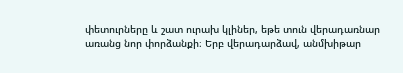փետուրները և շատ ուրախ կլիներ, եթե տուն վերադառնար առանց նոր փորձանքի։ Երբ վերադարձավ, անմխիթար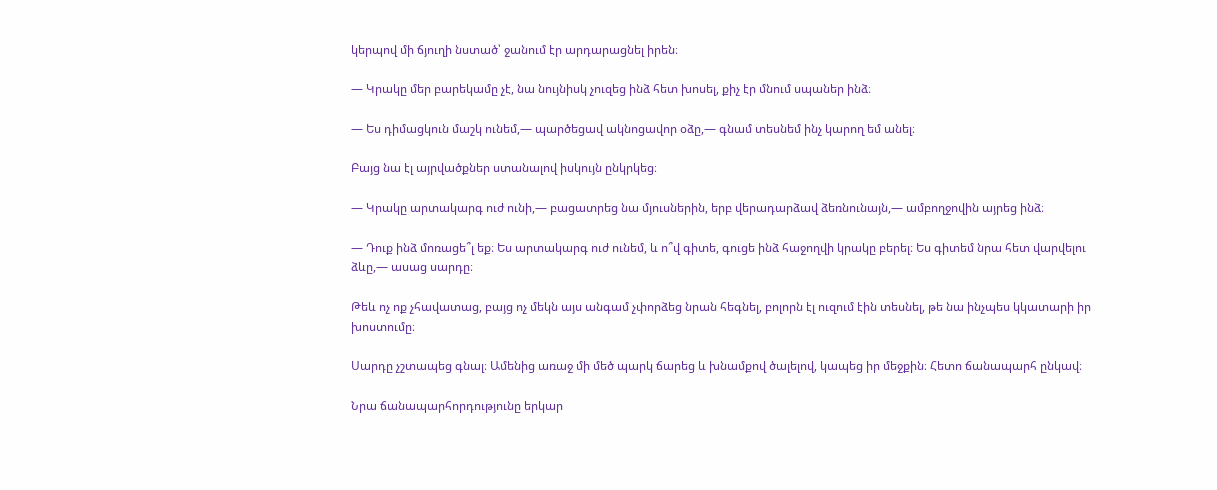կերպով մի ճյուղի նստած՝ ջանում էր արդարացնել իրեն։

― Կրակը մեր բարեկամը չէ, նա նույնիսկ չուզեց ինձ հետ խոսել, քիչ էր մնում սպաներ ինձ։

― Ես դիմացկուն մաշկ ունեմ,― պարծեցավ ակնոցավոր օձը,― գնամ տեսնեմ ինչ կարող եմ անել։

Բայց նա էլ այրվածքներ ստանալով իսկույն ընկրկեց։

― Կրակը արտակարգ ուժ ունի,― բացատրեց նա մյուսներին, երբ վերադարձավ ձեռնունայն,― ամբողջովին այրեց ինձ։

― Դուք ինձ մոռացե՞լ եք։ Ես արտակարգ ուժ ունեմ, և ո՞վ գիտե, գուցե ինձ հաջողվի կրակը բերել։ Ես գիտեմ նրա հետ վարվելու ձևը,― ասաց սարդը։

Թեև ոչ ոք չհավատաց, բայց ոչ մեկն այս անգամ չփորձեց նրան հեգնել, բոլորն էլ ուզում էին տեսնել, թե նա ինչպես կկատարի իր խոստումը։

Սարդը չշտապեց գնալ։ Ամենից առաջ մի մեծ պարկ ճարեց և խնամքով ծալելով, կապեց իր մեջքին։ Հետո ճանապարհ ընկավ։

Նրա ճանապարհորդությունը երկար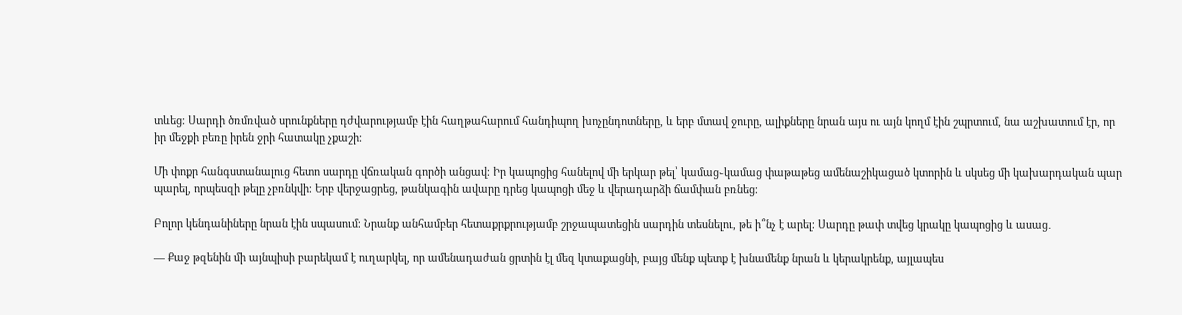տևեց։ Սարդի ծռմռված սրունքները դժվարությամբ էին հաղթահարում հանդիպող խոչընդոտները, և երբ մտավ ջուրը, ալիքները նրան այս ու այն կողմ էին շպրտում, նա աշխատում էր, որ իր մեջքի բեռը իրեն ջրի հատակը չքաշի։

Մի փոքր հանգստանալուց հետո սարդը վճռական գործի անցավ։ Իր կապոցից հանելով մի երկար թել՝ կամաց֊կամաց փաթաթեց ամենաշիկացած կտորին և սկսեց մի կախարդական պար պարել, որպեսզի թելը չբռնկվի։ Երբ վերջացրեց, թանկագին ավարը դրեց կապոցի մեջ և վերադարձի ճամփան բռնեց։

Բոլոր կենդանիները նրան էին սպասում։ Նրանք անհամբեր հետաքրքրությամբ շրջապատեցին սարդին տեսնելու, թե ի՞նչ է արել։ Սարդը թափ տվեց կրակը կապոցից և ասաց․

― Քաջ թզենին մի այնպիսի բարեկամ է ուղարկել, որ ամենադաժան ցրտին էլ մեզ կտաքացնի, բայց մենք պետք է խնամենք նրան և կերակրենք, այլապես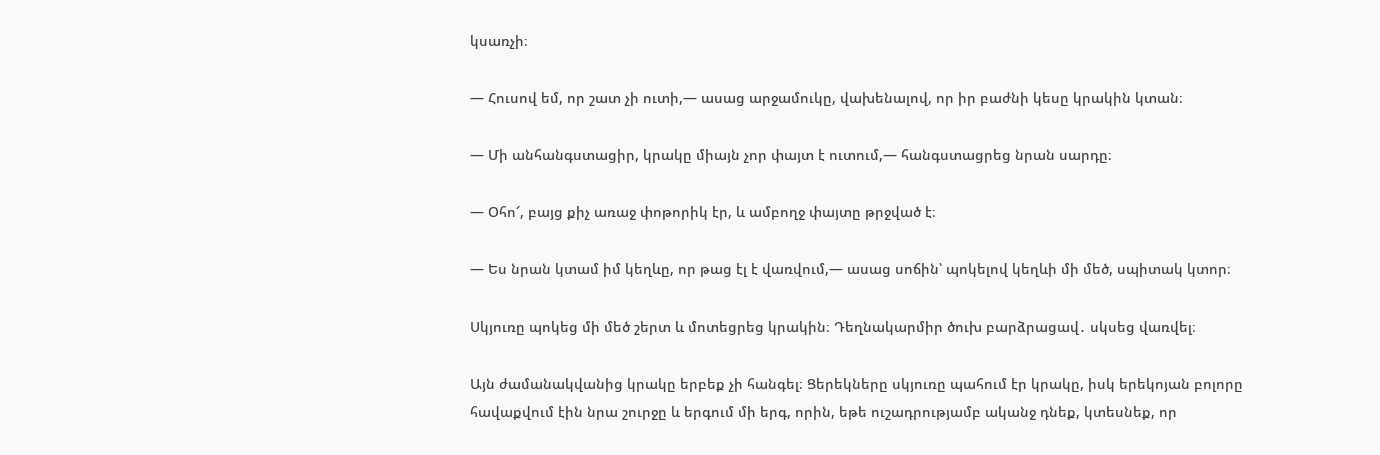կսառչի։

― Հուսով եմ, որ շատ չի ուտի,― ասաց արջամուկը, վախենալով, որ իր բաժնի կեսը կրակին կտան։

― Մի անհանգստացիր, կրակը միայն չոր փայտ է ուտում,― հանգստացրեց նրան սարդը։

― Օհո՜, բայց քիչ առաջ փոթորիկ էր, և ամբողջ փայտը թրջված է։

― Ես նրան կտամ իմ կեղևը, որ թաց էլ է վառվում,― ասաց սոճին՝ պոկելով կեղևի մի մեծ, սպիտակ կտոր։

Սկյուռը պոկեց մի մեծ շերտ և մոտեցրեց կրակին։ Դեղնակարմիր ծուխ բարձրացավ․ սկսեց վառվել։

Այն ժամանակվանից կրակը երբեք չի հանգել։ Ցերեկները սկյուռը պահում էր կրակը, իսկ երեկոյան բոլորը հավաքվում էին նրա շուրջը և երգում մի երգ, որին, եթե ուշադրությամբ ականջ դնեք, կտեսնեք, որ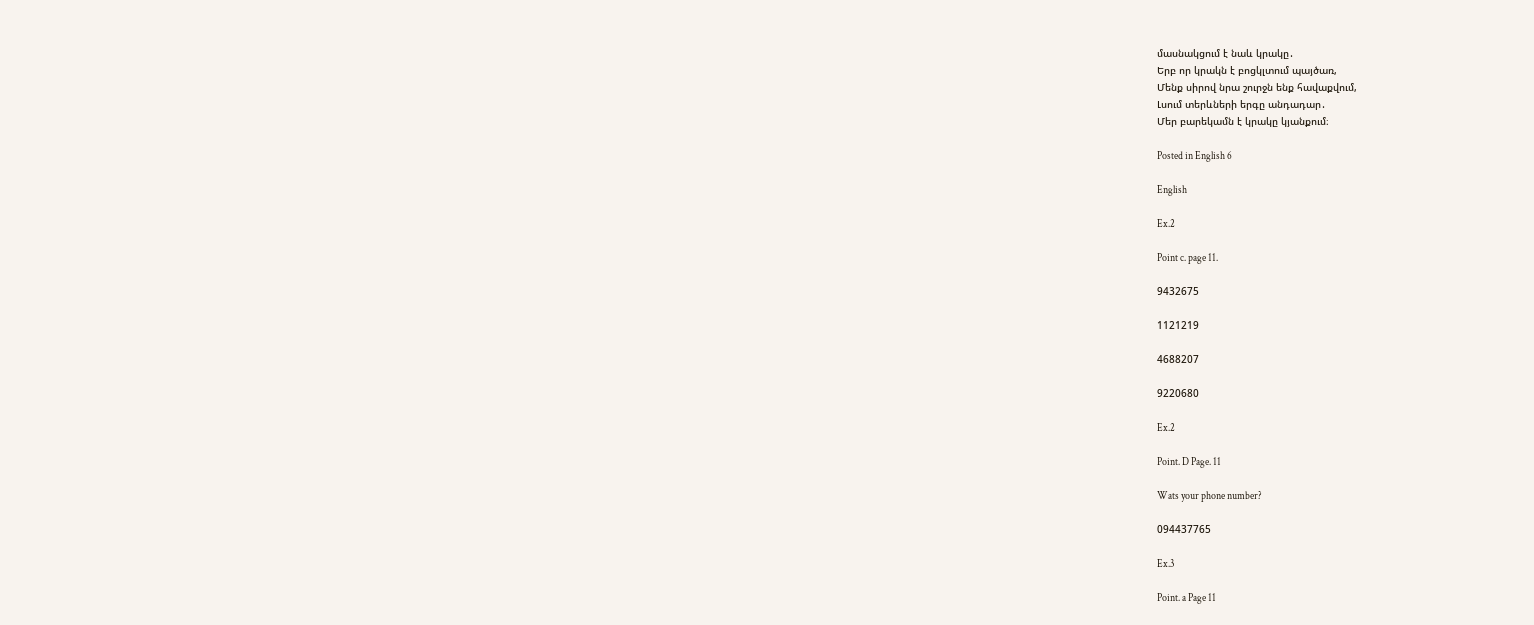մասնակցում է նաև կրակը․
Երբ որ կրակն է բոցկլտում պայծառ,
Մենք սիրով նրա շուրջն ենք հավաքվում,
Լսում տերևների երգը անդադար․
Մեր բարեկամն է կրակը կյանքում։

Posted in English 6

English

Ex.2

Point c. page 11.

9432675

1121219

4688207

9220680

Ex.2

Point. D Page. 11

Wats your phone number?

094437765

Ex.3

Point. a Page 11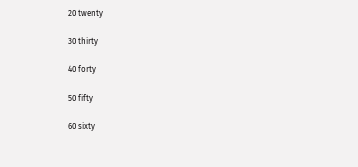20 twenty

30 thirty

40 forty

50 fifty

60 sixty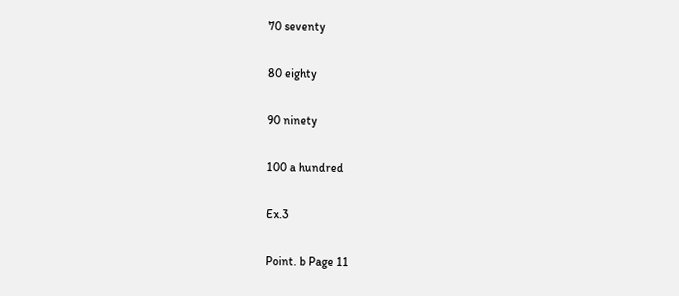70 seventy

80 eighty

90 ninety

100 a hundred

Ex.3

Point. b Page 11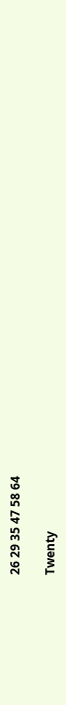26 29 35 47 58 64

Twenty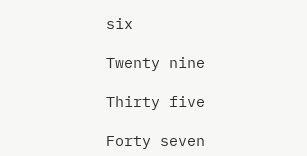six

Twenty nine

Thirty five

Forty seven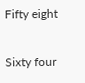Fifty eight

Sixty four